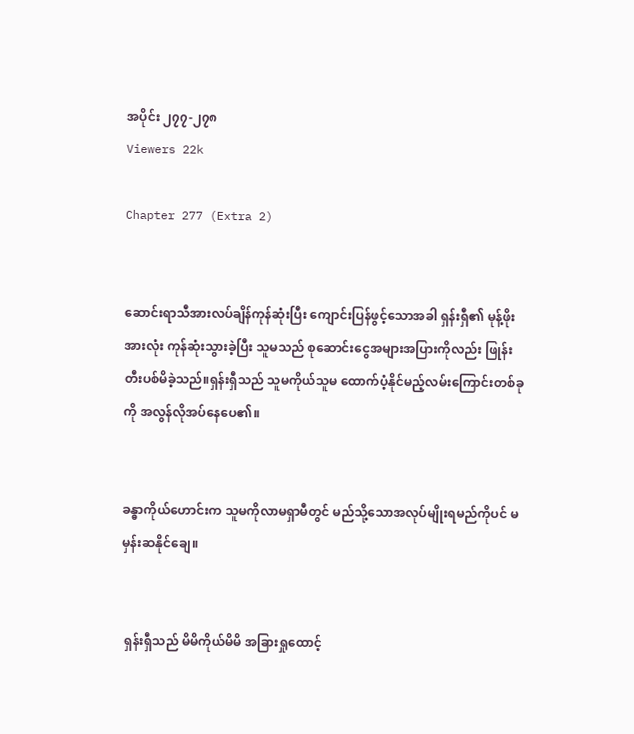အပိုင်း ၂၇၇-၂၇၈
Viewers 22k

Chapter 277 (Extra 2)


ဆောင်းရာသီအားလပ်ချိန်ကုန်ဆုံးပြီး ကျောင်းပြန်ဖွင့်သောအခါ ရှန်းရှီ၏ မုန့်ဖိုးအားလုံး ကုန်ဆုံးသွားခဲ့ပြီး သူမသည် စုဆောင်းငွေအများအပြားကိုလည်း ဖြုန်းတီးပစ်မိခဲ့သည်။ရှန်းရှီသည် သူမကိုယ်သူမ ထောက်ပံ့နိုင်မည့်လမ်းကြောင်းတစ်ခုကို အလွန်လိုအပ်နေပေ၏။


ခန္ဓာကိုယ်ဟောင်းက သူမကိုလာမရှာမီတွင် မည်သို့သောအလုပ်မျိုးရမည်ကိုပင် မမှန်းဆနိုင်ချေ။


 ရှန်းရှီသည် မိမိကိုယ်မိမိ အခြားရှုထောင့်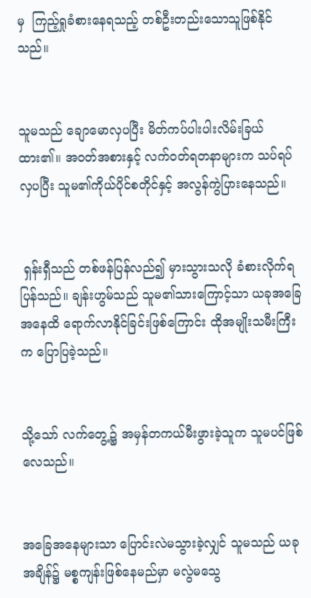မှ  ကြည့်ရှုခံစားနေရသည့် တစ်ဦးတည်းသောသူဖြစ်နိုင်သည်။


သူမသည် ချောမောလှပပြီး မိတ်ကပ်ပါးပါးလိမ်းခြယ်ထား၏။ အဝတ်အစားနှင့် လက်ဝတ်ရတနာများက သပ်ရပ်လှပပြီး သူမ၏ကိုယ်ပိုင်စတိုင်နှင့် အလွန်ကွဲပြား‌နေသည်။


 ရှန်းရှီသည် တစ်ဖန်ပြန်လည်၍ မှားသွားသလို ခံစားလိုက်ရပြန်သည်။ ချန်းဟွမ်သည် သူမ၏သားကြောင့်သာ ယခုအခြေအနေထိ ရောက်လာနိုင်ခြင်းဖြစ်ကြောင်း ထိုအမျိုးသမီးကြီးက ပြောပြခဲ့သည်။


သို့သော် လက်တွေ့၌ အမှန်တကယ်မီးဖွားခဲ့သူက သူမပင်ဖြစ်လေသည်။


အခြေအနေများသာ ပြောင်းလဲမသွားခဲ့လျှင် သူမသည် ယခုအချိန်၌ မစ္စကျန်းဖြစ်နေမည်မှာ မလွဲမသွေ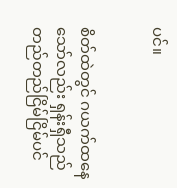ပင်။


စိတ်ထဲတွင် ဂယက်ထနေသော်လည်း ရှန်းရှီသည် တည်တည်ငြိမ်ငြိမ်ပင်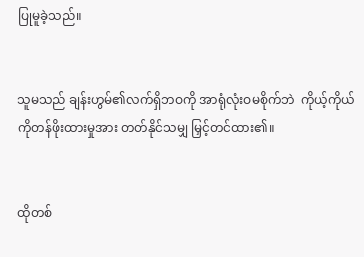ပြုမူခဲ့သည်။


သူမသည် ချန်းဟွမ်၏လက်ရှိဘဝကို အာရုံလုံးဝမစိုက်ဘဲ  ကိုယ့်ကိုယ်ကိုတန်ဖိုးထားမှုအား တတ်နိုင်သမျှ မြှင့်တင်ထား၏။


ထိုတစ်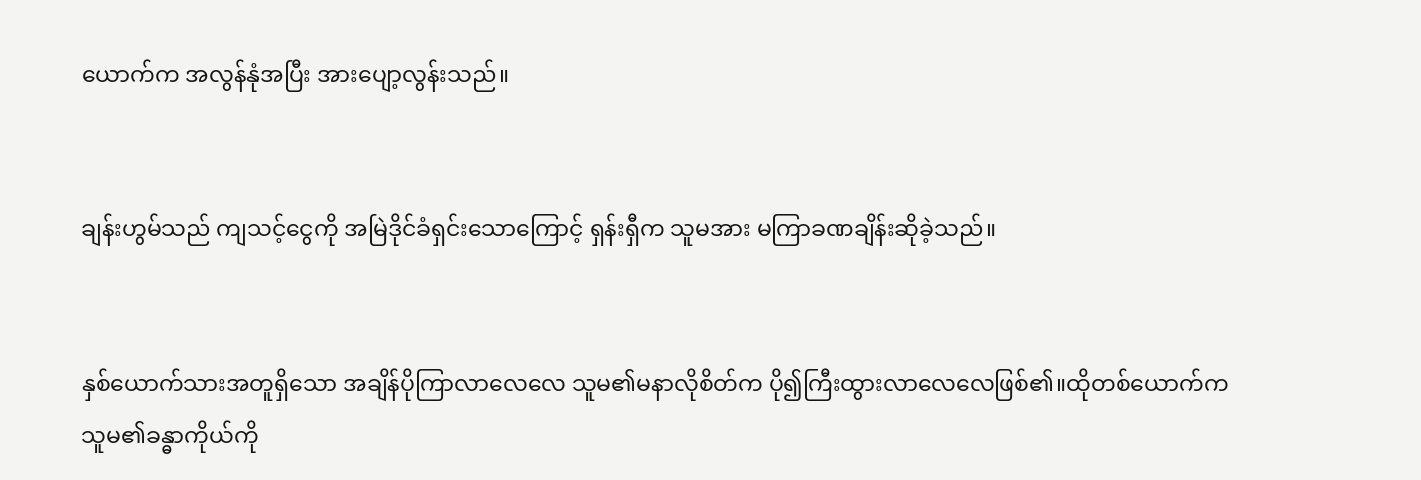ယောက်က အလွန်နုံအပြီး အားပျော့လွန်းသည်။


ချန်းဟွမ်သည် ကျသင့်ငွေကို အမြဲဒိုင်ခံရှင်းသောကြောင့် ရှန်းရှီက သူမအား မကြာခဏချိန်းဆိုခဲ့သည်။


နှစ်ယောက်သားအတူရှိသော အချိန်ပိုကြာလာလေလေ သူမ၏မနာလိုစိတ်က ပို၍ကြီးထွားလာလေလေဖြစ်၏။ထိုတစ်ယောက်က သူမ၏ခန္ဓာကိုယ်ကို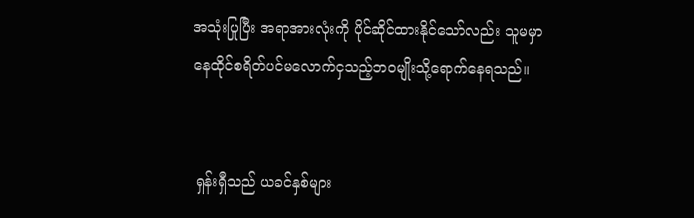အသုံးပြုပြီး အရာအားလုံးကို ပိုင်ဆိုင်ထားနိုင်သော်လည်း သူမမှာ နေထိုင်စရိတ်ပင်မလောက်ငှသည့်ဘဝမျိုးသို့ရောက်နေရသည်။


 ရှန်းရှီသည် ယခင်နှစ်များ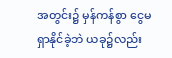အတွင်း၌ မှန်ကန်စွာ ငွေမရှာနိုင်ခဲ့ဘဲ ယခု၌လည်း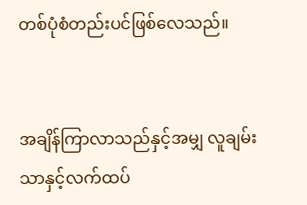တစ်ပုံစံတည်းပင်ဖြစ်လေသည်။


အချိန်ကြာလာသည်နှင့်အမျှ လူချမ်းသာနှင့်လက်ထပ်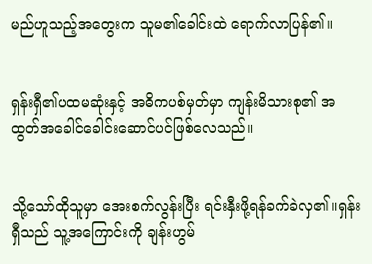မည်ဟူသည့်အတွေးက သူမ၏ခေါင်းထဲ ရောက်လာပြန်၏။


ရှန်းရှီ၏ပထမဆုံးနှင့် အဓိကပစ်မှတ်မှာ ကျန်းမိသားစု၏ အထွတ်အခေါင်ခေါင်းဆောင်ပင်ဖြစ်လေသည်။


သို့သော်ထိုသူမှာ အေးစက်လွန်းပြီး ရင်းနှီးဖို့ရန်ခက်ခဲလှ၏။ရှန်းရှီသည် သူ့အကြောင်းကို ချန်းဟွမ်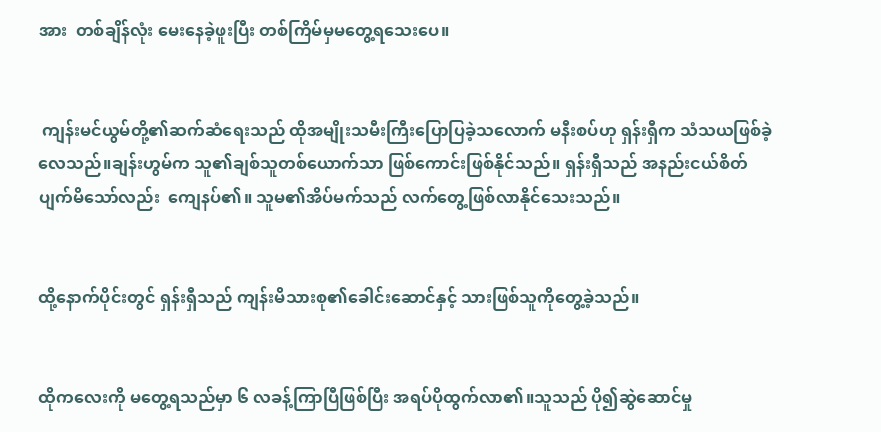အား  တစ်ချိန်လုံး မေးနေခဲ့ဖူးပြီး တစ်ကြိမ်မှမတွေ့ရသေးပေ။


 ကျန်းမင်ယွမ်တို့၏ဆက်ဆံရေးသည် ထိုအမျိုးသမီးကြီးပြောပြခဲ့သလောက် မနီးစပ်ဟု ရှန်းရှီက သံသယဖြစ်ခဲ့လေသည်။ချန်းဟွမ်က သူ၏ချစ်သူတစ်ယောက်သာ ဖြစ်ကောင်းဖြစ်နိုင်သည်။ ရှန်းရှီသည် အနည်းငယ်စိတ်ပျက်မိသော်လည်း  ကျေနပ်၏။ သူမ၏အိပ်မက်သည် လက်တွေ့ဖြစ်လာနိုင်သေးသည်။


ထို့နောက်ပိုင်းတွင် ရှန်းရှီသည် ကျန်းမိသားစု၏ခေါင်းဆောင်နှင့် သားဖြစ်သူကိုတွေ့ခဲ့သည်။


ထိုကလေးကို မတွေ့ရသည်မှာ ၆ လခန့်ကြာပြီဖြစ်ပြီး အရပ်ပိုထွက်လာ၏။သူသည် ပို၍ဆွဲဆောင်မှု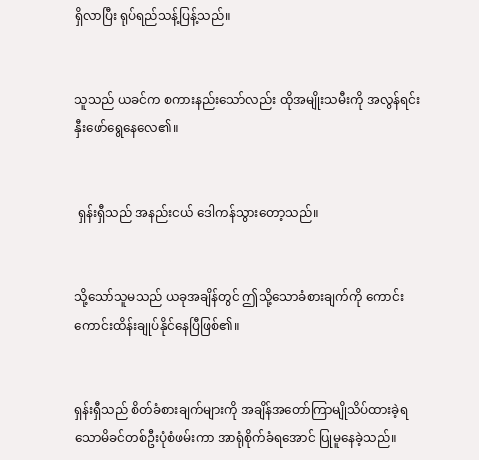ရှိလာပြီး ရုပ်ရည်သန့်ပြန့်သည်။


သူသည် ယခင်က စကားနည်းသော်လည်း ထိုအမျိုးသမီးကို အလွန်ရင်းနှီးဖော်ရွေနေလေ၏။


 ရှန်းရှီသည် အနည်းငယ် ဒေါကန်သွားတော့သည်။


သို့သော်သူမသည် ယခုအချိန်တွင် ဤသို့သောခံစားချက်ကို ကောင်းကောင်းထိန်းချုပ်နိုင်နေပြီဖြစ်၏။


ရှန်းရှီသည် စိတ်ခံစားချက်များကို အချိန်အတော်ကြာမျိုသိပ်ထားခဲ့ရသောမိခင်တစ်ဦးပုံစံဖမ်းကာ အာရုံစိုက်ခံရအောင် ပြုမူနေခဲ့သည်။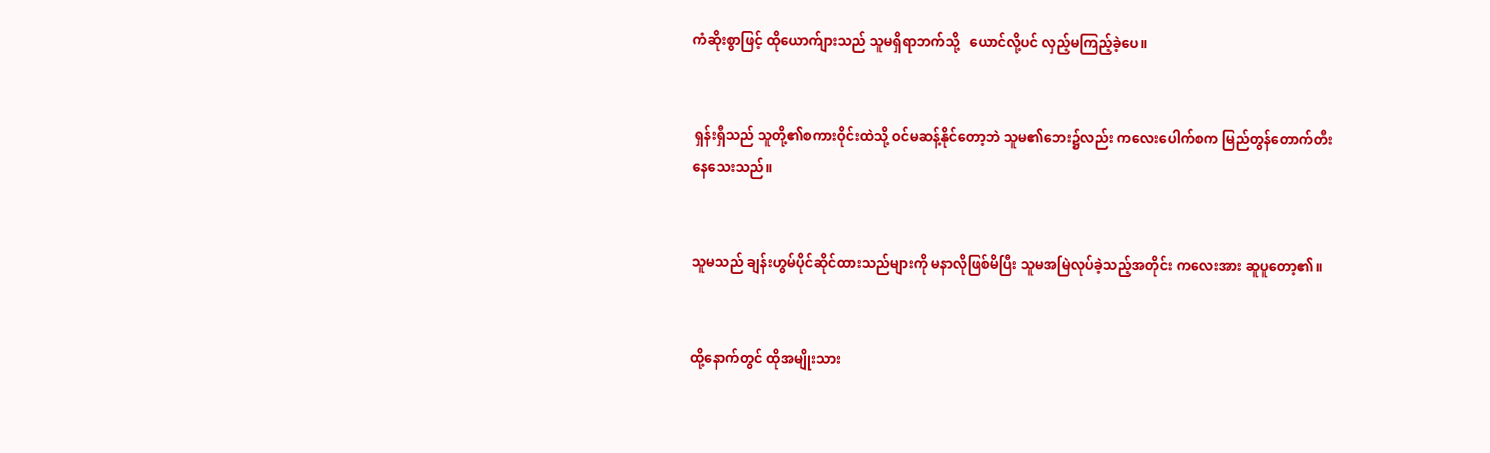ကံဆိုးစွာဖြင့် ထိုယောက်ျားသည် သူမရှိရာဘက်သို့   ယောင်လို့ပင် လှည့်မကြည့်ခဲ့ပေ။


 ရှန်းရှီသည် သူတို့၏စကားဝိုင်းထဲသို့ ဝင်မဆန့်နိုင်တော့ဘဲ သူမ၏ဘေး၌လည်း ကလေးပေါက်စက မြည်တွန်တောက်တီးနေသေးသည်။


သူမသည် ချန်းဟွမ်ပိုင်ဆိုင်ထားသည်များကို မနာလိုဖြစ်မိပြီး သူမအမြဲလုပ်ခဲ့သည့်အတိုင်း ကလေးအား ဆူပူတော့၏။


ထို့နောက်တွင် ထိုအမျိုးသား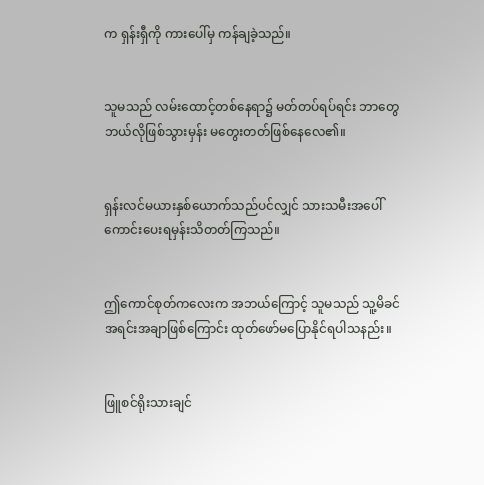က ရှန်းရှီကို ကားပေါ်မှ ကန်ချခဲ့သည်။


သူမသည် လမ်းထောင့်တစ်နေရာ၌ မတ်တပ်ရပ်ရင်း ဘာတွေဘယ်လိုဖြစ်သွားမှန်း မတွေးတတ်ဖြစ်နေလေ၏။


ရှန်းလင်မယားနှစ်ယောက်သည်ပင်လျှင် သားသမီးအပေါ်ကောင်းပေးရမှန်းသိတတ်ကြသည်။


ဤကောင်စုတ်ကလေးက အဘယ်ကြောင့် သူမသည် သူ့မိခင်အရင်းအချာဖြစ်ကြောင်း ထုတ်ဖော်မပြောနိုင်ရပါသနည်း။


ဖြူစင်ရိုးသားချင်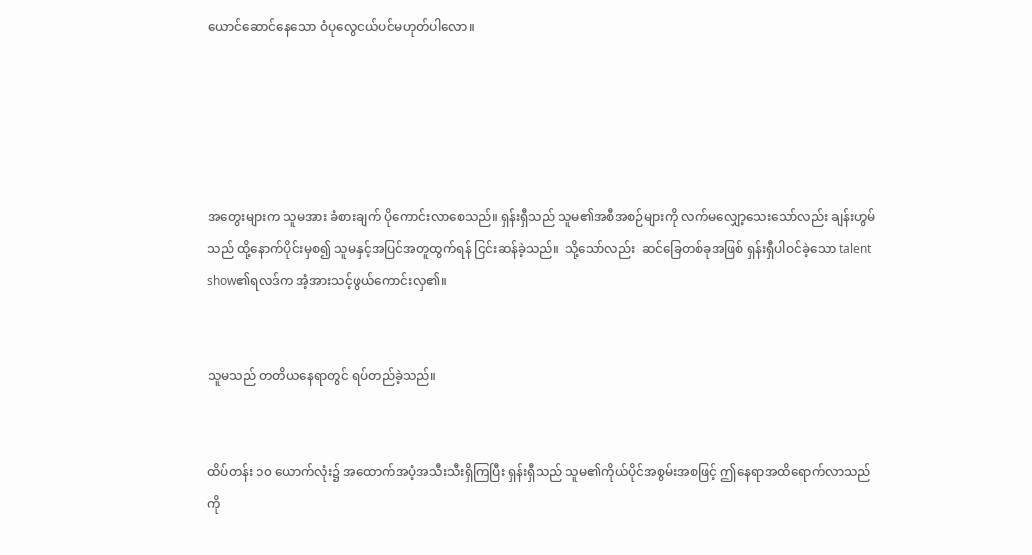ယောင်ဆောင်နေသော ဝံပုလွေငယ်ပင်မဟုတ်ပါလော။





အတွေးများက သူမအား ခံစားချက် ပိုကောင်းလာစေသည်။ ရှန်းရှီသည် သူမ၏အစီအစဉ်များကို လက်မလျှော့သေးသော်လည်း ချန်းဟွမ်သည် ထို့နောက်ပိုင်းမှစ၍ သူမနှင့်အပြင်အတူထွက်ရန် ငြင်းဆန်ခဲ့သည်။  သို့သော်လည်း  ဆင်ခြေတစ်ခုအဖြစ် ရှန်းရှီပါဝင်ခဲ့သော talent show၏ရလဒ်က အံ့အားသင့်ဖွယ်ကောင်းလှ၏။


သူမသည် တတိယနေရာတွင် ရပ်တည်ခဲ့သည်။


ထိပ်တန်း ၁၀ ယောက်လုံး၌ အထောက်အပံ့အသီးသီးရှိကြပြီး ရှန်းရှီသည် သူမ၏ကိုယ်ပိုင်အစွမ်းအစဖြင့် ဤနေရာအထိရောက်လာသည်ကို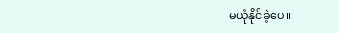မယုံနိုင်ခဲ့ပေ။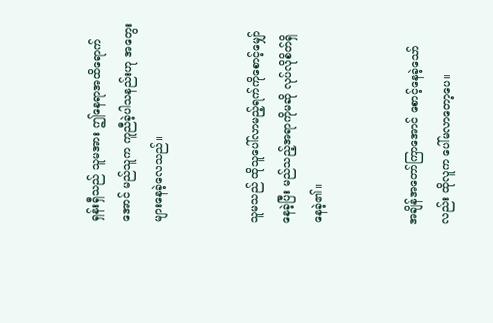ရှန်းရှီသည် သူမအား ဤနေရာအထိရောက်အောင် မည်သူက ကူညီခဲ့ပါသနည်းဟု အတွေးများနေ‌ခဲ့လေသည်။


သူမသည် ထိုသူပေါ်လာမည့်ရက်ကိုစောင့်မျှော်နေခဲ့ပြီး မည်သည့်အရာကိုမဆို လုပ်လိုစိတ်ရှိနေခဲ့၏။


အချိန်အတော်ကြာအောင် စောင့်နေခဲ့သော်လည်း ထိုလူက ပေါ်မလာတော့ပေ။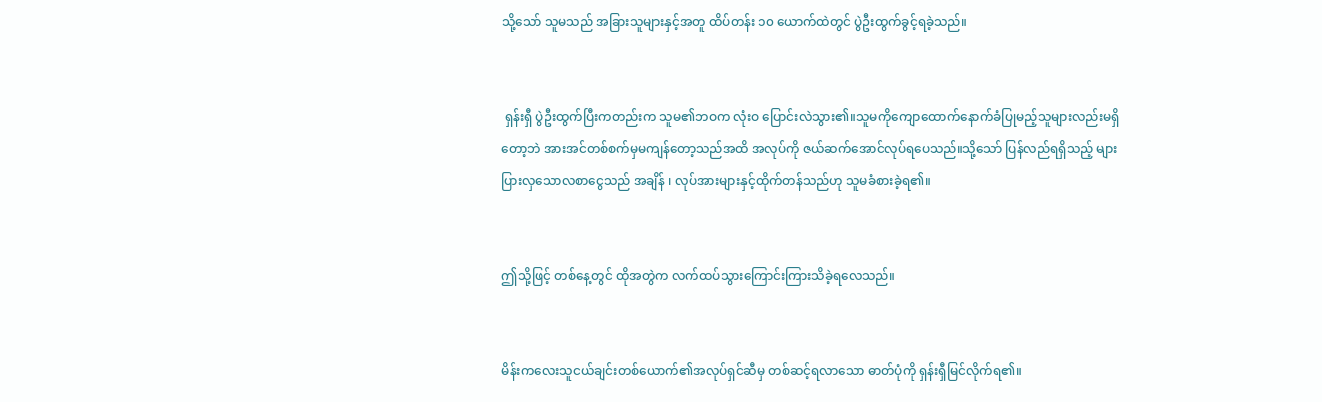သို့သော် သူမသည် အခြားသူများနှင့်အတူ ထိပ်တန်း ၁၀ ယောက်ထဲတွင် ပွဲဦးထွက်ခွင့်ရခဲ့သည်။


 ရှန်းရှီ ပွဲဦးထွက်ပြီးကတည်းက သူမ၏ဘဝက လုံးဝ ပြောင်းလဲသွား၏။‌သူမကိုကျောထောက်နောက်ခံပြုမည့်သူများလည်းမရှိတော့ဘဲ အားအင်တစ်စက်မှမကျန်တော့သည်အထိ အလုပ်ကို ဇယ်ဆက်အောင်လုပ်ရပေသည်။သို့သော် ပြန်လည်ရရှိသည့် များပြားလှသောလစာငွေသည် အချိန် ၊ လုပ်အားများနှင့်ထိုက်တန်သည်ဟု သူမခံစားခဲ့ရ၏။


ဤသို့ဖြင့် တစ်နေ့တွင် ထိုအတွဲက လက်ထပ်သွားကြောင်းကြားသိခဲ့ရလေသည်။


မိန်းကလေးသူငယ်ချင်းတစ်ယောက်၏အလုပ်ရှင်ဆီမှ တစ်ဆင့်ရလာသော ဓာတ်ပုံကို ရှန်းရှီမြင်လိုက်ရ၏။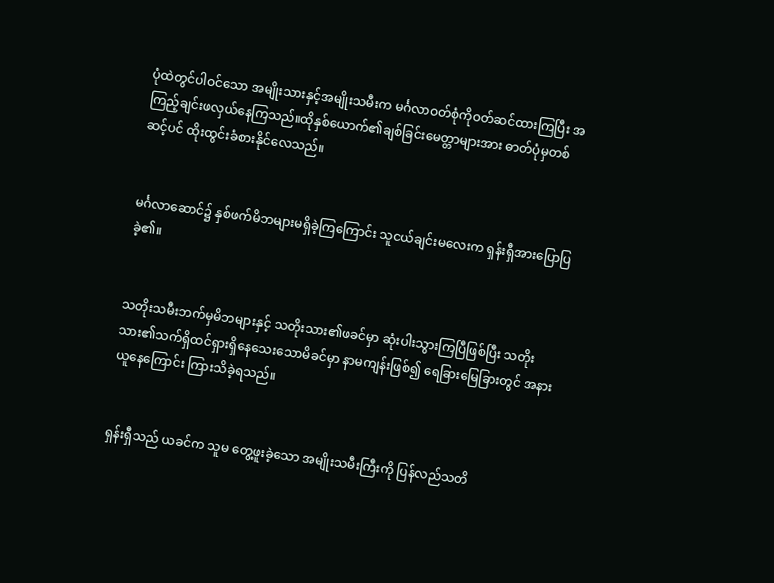ပုံထဲတွင်ပါဝင်သော အမျိုးသားနှင့်အမျိုးသမီးက မင်္ဂလာဝတ်စုံကိုဝတ်ဆင်ထားကြပြီး အကြည့်ချင်းဖလှယ်နေကြသည်။ထိုနှစ်ယောက်၏ချစ်ခြင်းမေတ္တာများအား ဓာတ်ပုံမှတစ်ဆင့်ပင် ထိုးထွင်းခံစားနိုင်လေသည်။


မင်္ဂလာဆောင်၌ နှစ်ဖက်မိဘများမရှိခဲ့ကြကြောင်း သူငယ်ချင်းမလေးက ရှန်းရှီအားပြောပြခဲ့၏။


သတိုးသမီးဘက်မှမိဘများနှင့် သတိုးသား၏ဖခင်မှာ ဆုံးပါးသွားကြပြီဖြစ်ပြီး သတိုးသား၏သက်ရှိထင်ရှားရှိနေသေးသောမိခင်မှာ နာမကျန်းဖြစ်၍ ရေခြားမြေခြားတွင် အနားယူနေကြောင်း ကြားသိခဲ့ရသည်။


ရှန်းရှီသည် ယခင်က သူမ တွေ့ဖူးခဲ့သော အမျိုးသမီးကြီးကို ပြန်လည်သတိ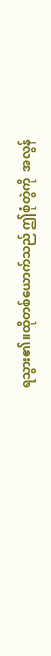ရသွား၏။ထိုတစ်ယောက်သည် ဤစုံတွဲကို  အလွန်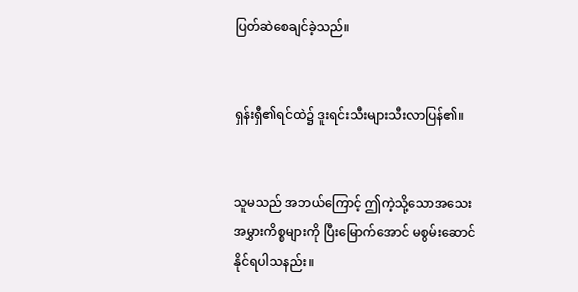ပြတ်ဆဲစေချင်ခဲ့သည်။


ရှန်းရှီ၏ရင်ထဲ၌ ဒူးရင်းသီးများသီးလာပြန်၏။


သူမသည် အဘယ်ကြောင့် ဤကဲ့သို့သောအသေးအမွှားကိစ္စများကို ပြီးမြောက်အောင် မစွမ်းဆောင်နိုင်ရပါသနည်း။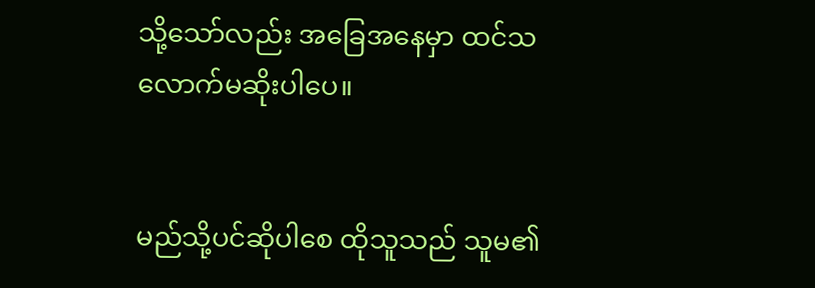သို့သော်လည်း အခြေအနေမှာ ထင်သလောက်မဆိုးပါပေ။


မည်သို့ပင်ဆိုပါစေ ထိုသူသည် သူမ၏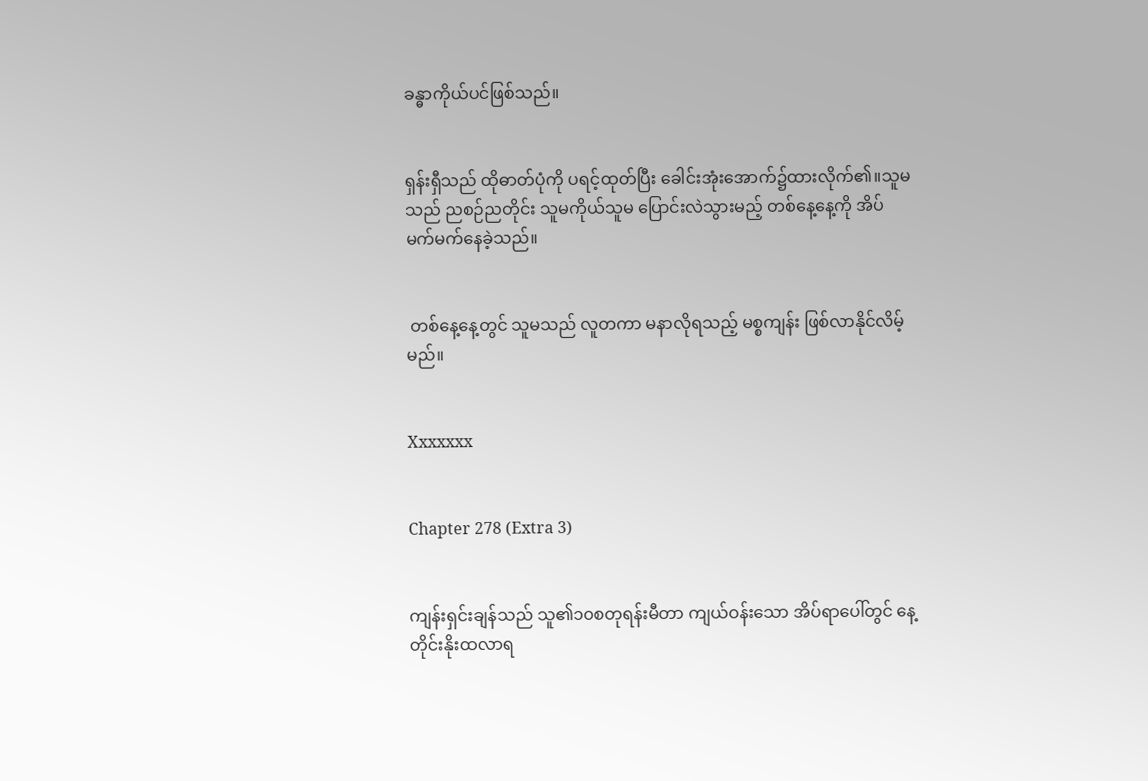ခန္ဓာကိုယ်ပင်ဖြစ်သည်။


ရှန်းရှီသည် ထိုဓာတ်ပုံကို ပရင့်ထုတ်ပြီး ခေါင်းအုံးအောက်၌ထားလိုက်၏။သူမသည် ညစဉ်ညတိုင်း သူမကိုယ်သူမ ပြောင်းလဲသွားမည့် တစ်နေ့နေ့ကို အိပ်မက်မက်နေခဲ့သည်။


 တစ်နေ့နေ့တွင် သူမသည် လူတကာ မနာလိုရသည့် မစ္စကျန်း ဖြစ်လာနိုင်လိမ့်မည်။


Xxxxxxx


Chapter 278 (Extra 3)


ကျန်းရှင်းချန်သည် သူ၏၁၀စတုရန်းမီတာ ကျယ်ဝန်းသော အိပ်ရာပေါ်တွင် နေ့တိုင်းနိုးထလာရ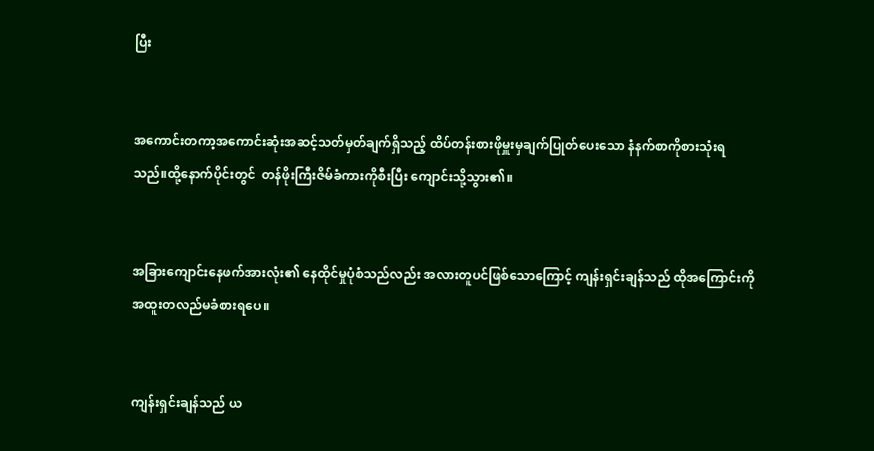ပြီး


အကောင်းတကာ့အကောင်းဆုံးအဆင့်သတ်မှတ်ချက်ရှိသည့် ထိပ်တန်းစားဖိုမှူးမှချက်ပြုတ်ပေးသော နံနက်စာကိုစားသုံးရသည်။ထို့နောက်ပိုင်းတွင်  တန်ဖိုးကြီးဇိမ်ခံကားကိုစီးပြီး ကျောင်းသို့သွား၏။


အခြားကျောင်းနေဖက်အားလုံး၏ နေထိုင်မှုပုံစံသည်လည်း အလားတူပင်ဖြစ်သောကြောင့် ကျန်းရှင်းချန်သည် ထိုအကြောင်းကို အထူးတလည်မခံစားရပေ။


ကျန်းရှင်းချန်သည် ယ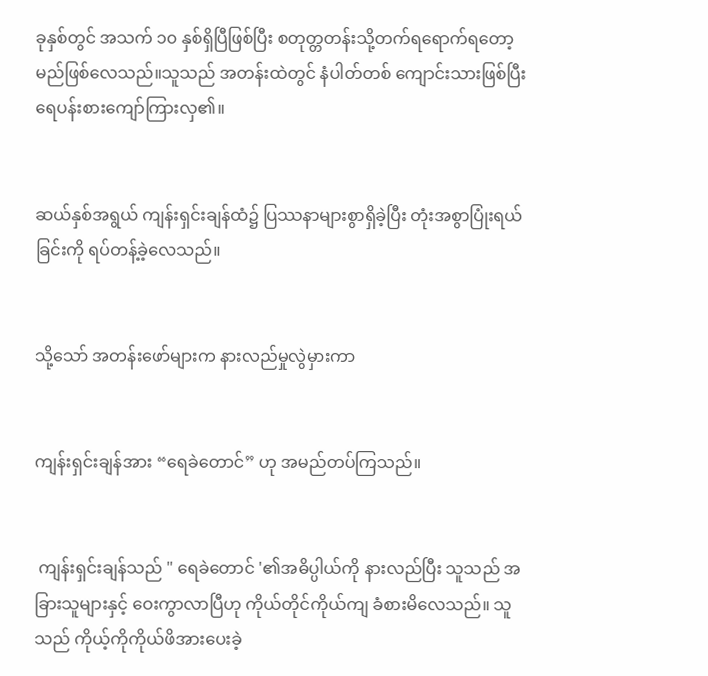ခုနှစ်တွင် အသက် ၁၀ နှစ်ရှိပြီဖြစ်ပြီး စတုတ္တတန်းသို့‌တက်ရရောက်ရတော့မည်ဖြစ်လေသည်။သူသည် အတန်းထဲတွင် နံပါတ်တစ် ကျောင်းသားဖြစ်ပြီး ရေပန်းစားကျော်ကြားလှ၏။


ဆယ်နှစ်အရွယ် ကျန်းရှင်းချန်ထံ၌ ပြဿနာများစွာရှိခဲ့ပြီး တုံးအစွာပြုံးရယ်ခြင်းကို ရပ်တန့်ခဲ့လေသည်။


သို့သော် အတန်းဖော်များက နားလည်မှုလွဲမှားကာ


ကျန်းရှင်းချန်အား “ရေခဲတောင်” ဟု အမည်တပ်ကြသည်။


 ကျန်းရှင်းချန်သည် " ရေခဲတောင် '၏အဓိပ္ပါယ်ကို နားလည်ပြီး သူသည် အခြားသူများနှင့် ဝေးကွာလာပြီဟု ကိုယ်တိုင်ကိုယ်ကျ ခံစားမိလေသည်။ သူသည် ကိုယ့်ကိုကိုယ်ဖိအားပေးခဲ့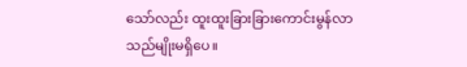သော်လည်း ထူးထူးခြားခြားကောင်းမွန်လာသည်မျိုးမရှိပေ။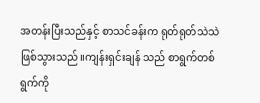အတန်းပြီးသည်နှင့် စာသင်ခန်းက ရုတ်ရုတ်သဲသဲ ဖြစ်သွားသည်။ကျန်းရှင်းချန် သည် စာရွက်တစ်ရွက်ကို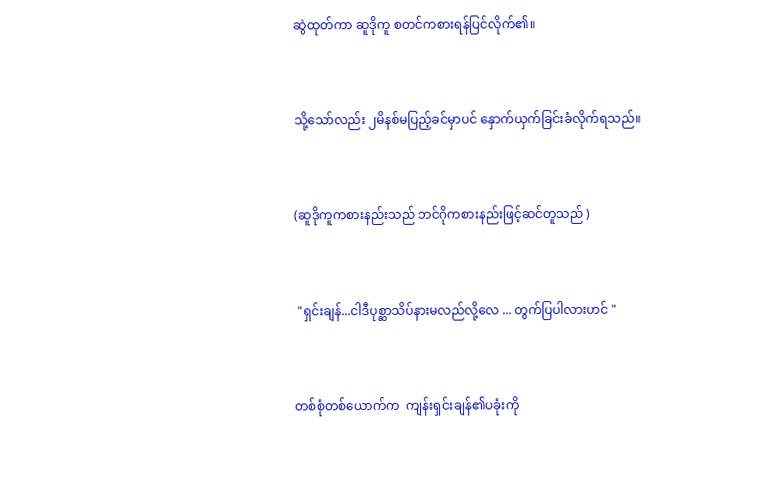ဆွဲထုတ်ကာ ဆူဒိုကူ စတင်ကစားရန်ပြင်လိုက်၏။


သို့သော်လည်း ၂မိနစ်မပြည့်ခင်မှာပင် နှောက်ယှက်ခြင်းခံလိုက်ရသည်။


(ဆူဒိုကူကစားနည်းသည် ဘင်ဂိုကစားနည်းဖြင့်ဆင်တူသည် )


 "ရှင်းချန်...ငါဒီပုစ္ဆာသိပ်နားမလည်လို့လေ ... တွက်ပြပါလားဟင် "


တစ်စုံတစ်ယောက်က  ကျန်းရှင်းချန်၏ပခုံးကို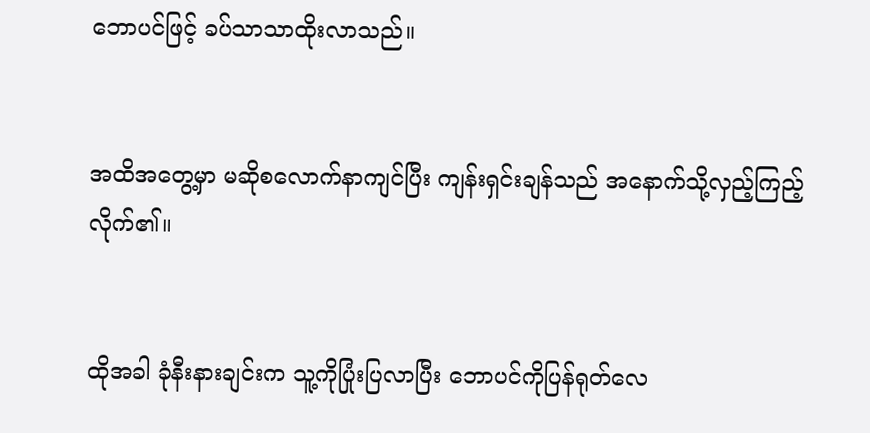ဘောပင်ဖြင့် ခပ်သာသာထိုးလာသည်။


အထိအတွေ့မှာ မဆိုစလောက်နာကျင်ပြီး ကျန်းရှင်းချန်သည် အနောက်သို့လှည့်ကြည့်လိုက်၏။


ထိုအခါ ခုံနီးနားချင်းက သူ့ကိုပြုံးပြလာပြီး ဘောပင်ကိုပြန်ရုတ်လေ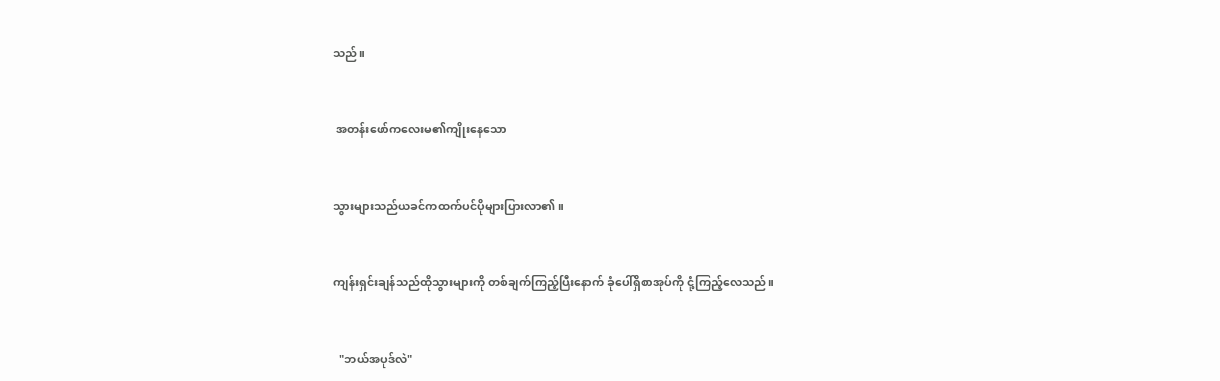သည်။


 အတန်းဖော်ကလေးမ၏ကျိုးနေသော


သွားများသည်ယခင်ကထက်ပင်ပိုများပြားလာ၏။


ကျန်းရှင်းချန်သည်ထိုသွားများကို တစ်ချက်ကြည့်ပြီးနောက် ခုံပေါ်ရှိစာအုပ်ကို ငုံ့ကြည့်လေသည်။


  "ဘယ်အပုဒ်လဲ"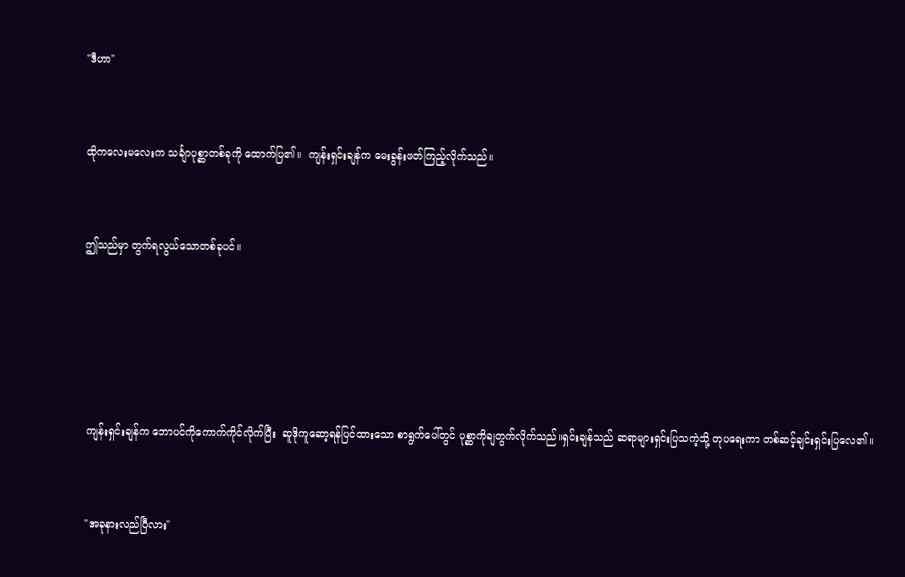"ဒီဟာ"


ထိုကလေးမလေးက သင်္ချာပုစ္ဆာတစ်ခုကို ထောက်ပြ၏။  ကျန်းရှင်းချန်က မေးခွန်းဖတ်ကြည့်လိုက်သည်။


ဤသည်မှာ တွက်ရလွယ်သောတစ်ခုပင်။





 ကျန်းရှင်းချန်က ဘောပင်ကိုကောက်ကိုင်လိုက်ပြီး  ဆူဒိုကူဆော့ရန်ပြင်ထားသော စာရွက်ပေါ်တွင် ပုစ္ဆာကိုချတွက်လိုက်သည်။ရှင်းချန်သည် ဆရာများရှင်းပြသကဲ့သို့ တုပရေးကာ တစ်ဆင့်ချင်းရှင်းပြလေ၏။


 "အခုနားလည်ပြီလား"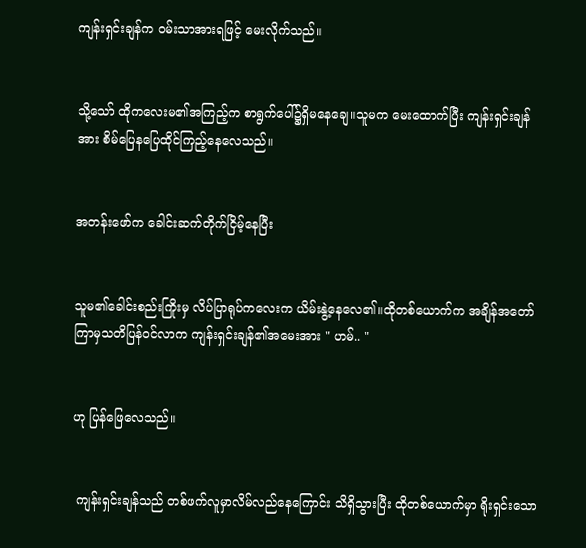ကျန်းရှင်းချန်က ဝမ်းသာအားရဖြင့် မေးလိုက်သည်။


သို့သော် ထိုကလေးမ၏အကြည့်က စာရွက်ပေါ်၌ရှိမနေချေ။သူမက မေးထောက်ပြီး ကျန်းရှင်းချန်အား စိမ်ပြေနပြေထိုင်ကြည့်နေလေသည်။


အတန်းဖော်က ခေါင်းဆက်တိုက်ငြိမ့်နေ‌ပြီး


သူမ၏ခေါင်းစည်းကြိုးမှ လိပ်ပြာရုပ်ကလေးက ယိမ်းနွဲ့နေလေ၏။ထိုတစ်ယောက်က အချိန်အတော်ကြာမှသတိပြန်ဝင်လာက ကျန်းရှင်းချန်၏အ‌မေးအား " ဟမ်.. "


ဟု‌ ပြန်ဖြေလေသည်။


 ကျန်းရှင်းချန်သည် တစ်ဖက်လူမှာလိမ်လည်နေကြောင်း သိရှိသွားပြီး ထိုတစ်ယောက်မှာ ရိုးရှင်းသော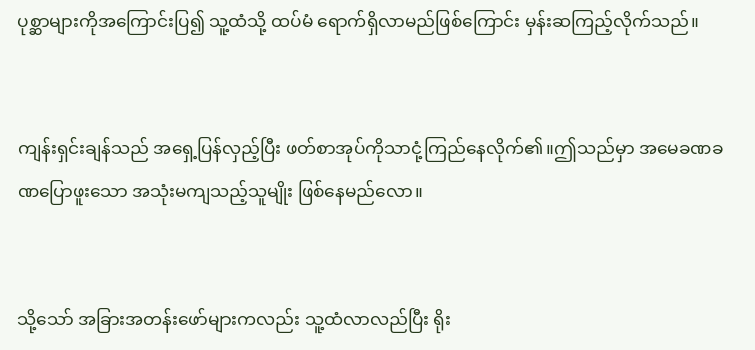ပုစ္ဆာများကိုအကြောင်းပြ၍ သူ့ထံသို့ ထပ်မံ ရောက်ရှိလာမည်ဖြစ်ကြောင်း မှန်းဆကြည့်လိုက်သည်။


ကျန်းရှင်းချန်သည် အရှေ့ပြန်လှည့်ပြီး ဖတ်စာအုပ်ကိုသာငုံ့ကြည်နေလိုက်၏။ဤသည်မှာ အမေခဏခဏပြောဖူးသော အသုံးမကျသည့်သူမျိုး ဖြစ်နေမည်လော။


သို့သော် အခြားအတန်းဖော်များကလည်း သူ့ထံလာလည်ပြီး ရိုး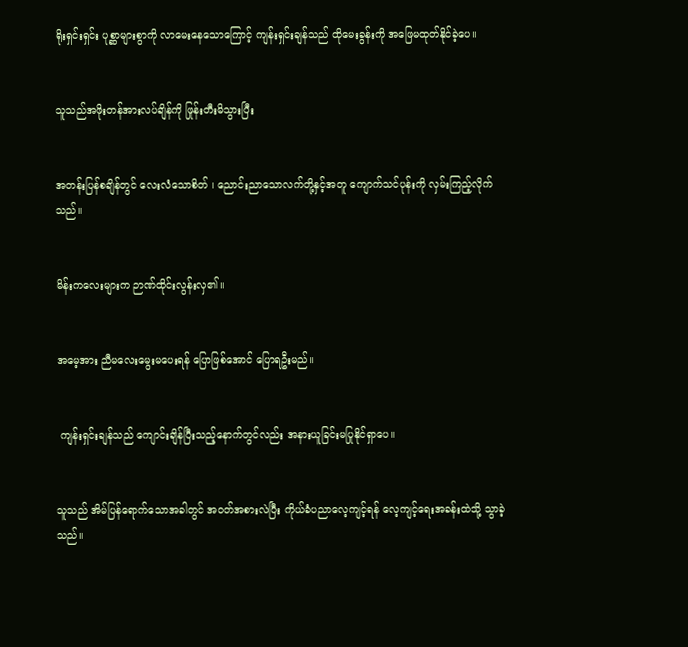ရိုးရှင်းရှင်း ပုစ္ဆာများစွာကို လာမေးနေသောကြောင့် ကျန်းရှင်းချန်သည် ထိုမေးခွန်းကို အဖြေမထုတ်နိုင်ခဲ့ပေ။


သူသည်အဖိုးတန်အားလပ်ချိန်ကို ဖြုန်းတီးမိသွားပြီး


အတန်းပြန်စချိန်တွင် လေးလံသောစိတ် ၊ ညောင်းညာသောလက်တို့နှင့်အတူ ကျောက်သင်ပုန်းကို လှမ်းကြည့်လိုက်သည်။


မိန်းကလေးများက ဉာဏ်ထိုင်းလွန်းလှ၏။


အမေ့အား ညီမလေးမွေးမပေးရန် ပြောဖြစ်အောင် ပြောရဦးမည်။


 ကျန်းရှင်းချန်သည် ကျောင်းချိန်ပြီးသည့်နောက်တွင်လည်း အနားယူခြင်းမပြုနိုင်ရှာပေ။


သူသည် အိမ်ပြန်ရောက်သောအခါတွင် အဝတ်အစားလဲပြီး ကိုယ်ခံပညာလေ့ကျင့်ရန် လေ့ကျင့်ရေးအခန်းထဲသို့ သွာခဲ့သည်။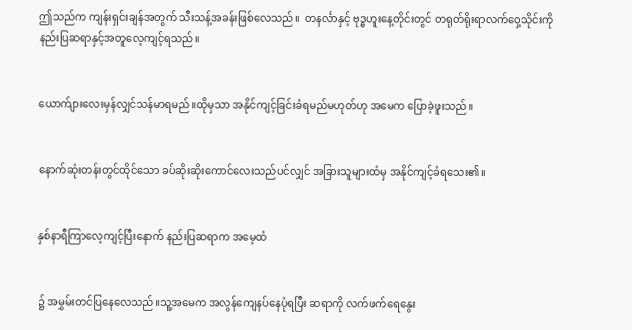ဤသည်က ကျန်းရှင်းချန်အတွက် သီးသန့်အခန်းဖြစ်လေသည်။  တနင်္လာနှင့် ဗုဒ္ဓဟူးနေ့တိုင်းတွင် တရုတ်ရိုးရာလက်ဝှေ့သိုင်းကို နည်းပြဆရာနှင့်အတူလေ့ကျင့်ရသည်။


ယောက်ျားလေးမှန်လျှင်သန်မာရမည်။ထိုမှသာ အနိုင်ကျင့်ခြင်းခံရမည်မဟုတ်ဟု အမေက ပြောခဲ့ဖူးသည်။


နောက်ဆုံးတန်းတွင်ထိုင်သော ခပ်ဆိုးဆိုးကောင်လေးသည်ပင်လျှင် အခြားသူများထံမှ အနိုင်ကျင့်ခံရသေး၏။


နှစ်နာရီကြာလေ့ကျင့်ပြီးနောက် နည်းပြဆရာက အမေ့ထံ


၌ အမွှမ်းတင်ပြနေလေသည်။သူ့အမေက အလွန်ကျေနပ်နေပုံရပြီး ဆရာကို လက်ဖက်ရေနွေး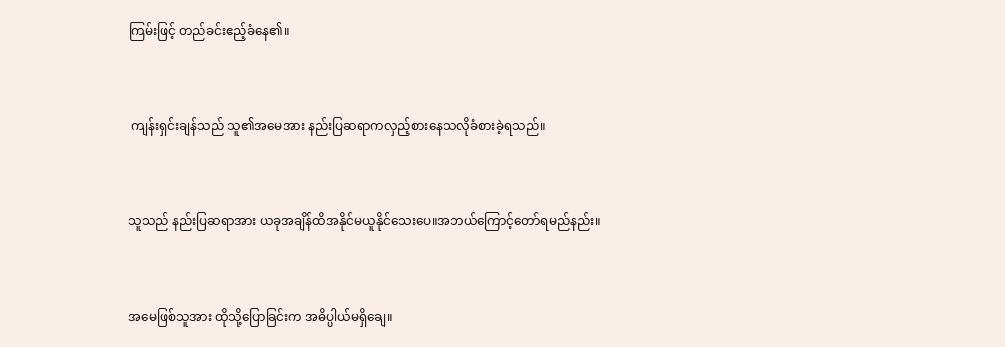ကြမ်းဖြင့် တည်ခင်းဧည့်ခံနေ၏။


 ကျန်းရှင်းချန်သည် သူ၏အမေအား နည်းပြဆရာကလှည့်စားနေသလိုခံစားခဲ့ရသည်။


သူသည် နည်းပြဆရာအား ယခုအချိန်ထိအနိုင်မယူနိုင်သေးပေ။အဘယ်ကြောင့်တော်ရမည်နည်း။


အမေဖြစ်သူအား ထိုသို့ပြောခြင်းက အဓိပ္ပါယ်မရှိချေ။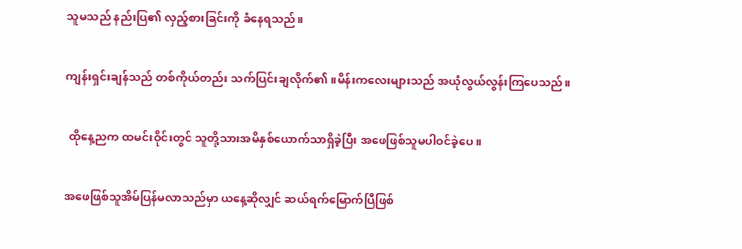သူမသည် နည်းပြ၏ လှည့်စားခြင်းကို ခံနေရသည်။


ကျန်းရှင်းချန်သည် တစ်ကိုယ်တည်း သက်ပြင်းချလိုက်၏။မိန်းကလေးများသည် အယုံလွယ်လွန်းကြပေသည်။


 ထိုနေ့ညက ထမင်းဝိုင်းတွင် သူတို့သားအမိနှစ်ယောက်သာရှိခဲ့ပြီး အဖေဖြစ်သူမပါဝင်ခဲ့ပေ။


အဖေဖြစ်သူအိမ်ပြန်မလာသည်မှာ ယနေ့ဆိုလျှင် ဆယ်ရက်မြောက်ပြီဖြစ်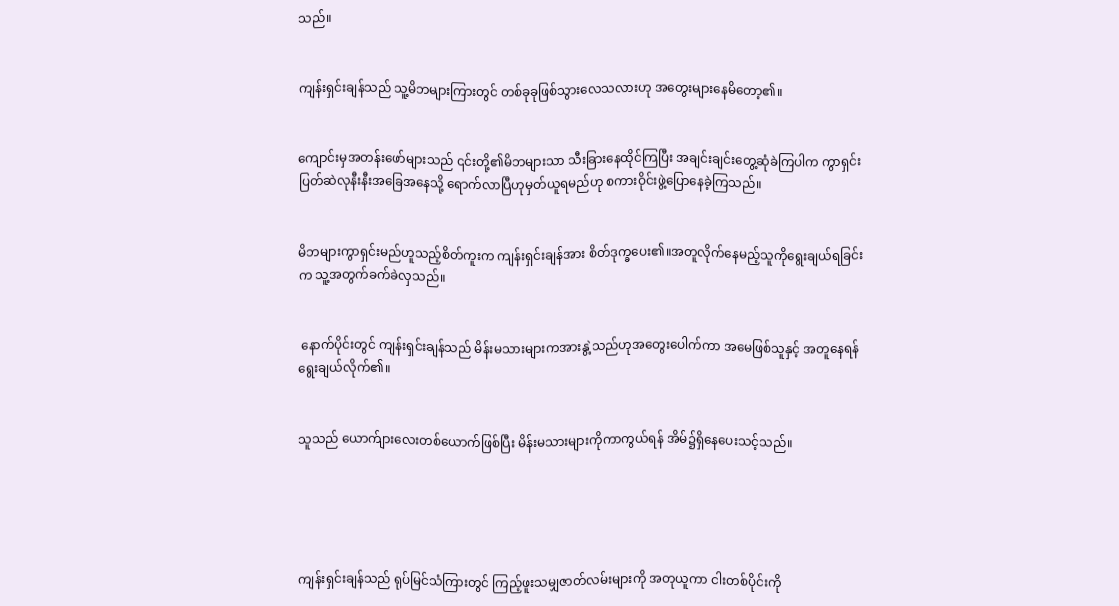သည်။


ကျန်းရှင်းချန်သည် သူ့မိဘများကြားတွင် တစ်ခုခုဖြစ်သွားလေသလားဟု အတွေးများနေမိတော့၏။


ကျောင်းမှအတန်းဖော်များသည် ၎င်းတို့၏မိဘများသာ သီးခြားနေထိုင်ကြပြီး အချင်းချင်းတွေ့ဆုံခဲကြပါက ကွာရှင်းပြတ်ဆဲလုနီးနီးအခြေအနေသို့ ရောက်လာပြီဟုမှတ်ယူရမည်ဟု စကားဝိုင်းဖွဲ့ပြောနေခဲ့ကြသည်။


မိဘများကွာရှင်းမည်ဟူသည့်စိတ်ကူးက ကျန်းရှင်းချန်အား စိတ်ဒုက္ခပေး၏။အတူလိုက်နေမည့်သူကိုရွေးချယ်ရခြင်းက သူ့အတွက်ခက်ခဲလှသည်။


 နောက်ပိုင်းတွင် ကျန်းရှင်းချန်သည် မိန်းမသားများကအားနွဲ့သည်ဟုအတွေးပေါက်ကာ အမေဖြစ်သူနှင့် အတူနေရန်ရွေးချယ်လိုက်၏။


သူသည် ယောက်ျားလေးတစ်ယောက်ဖြစ်ပြီး မိန်းမသားများကိုကာကွယ်ရန် အိမ်၌ရှိနေပေးသင့်သည်။





ကျန်းရှင်းချန်သည် ရုပ်မြင်သံကြားတွင် ကြည့်ဖူးသမျှဇာတ်လမ်းများကို အတုယူကာ ငါးတစ်ပိုင်းကို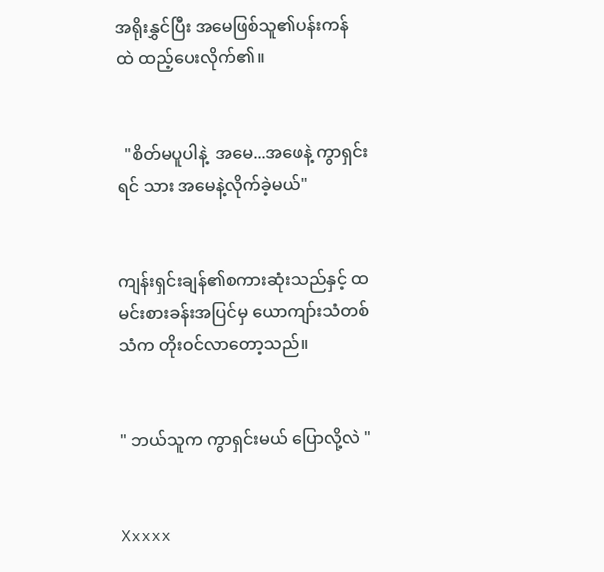အရိုးနွှင်ပြီး အမေဖြစ်သူ၏ပန်းကန်ထဲ ‌ထည့်ပေးလိုက်၏။


  "စိတ်မပူပါနဲ့  အမေ...အဖေနဲ့ ကွာရှင်းရင် သား အမေနဲ့လိုက်ခဲ့မယ်"


ကျန်းရှင်းချန်၏စကားဆုံးသည်နှင့် ထမင်းစားခန်းအပြင်မှ ယောကျာ်းသံတစ်သံက တိုးဝင်လာတော့သည်။


" ဘယ်သူက ကွာရှင်းမယ် ပြောလို့လဲ "


Xxxxx